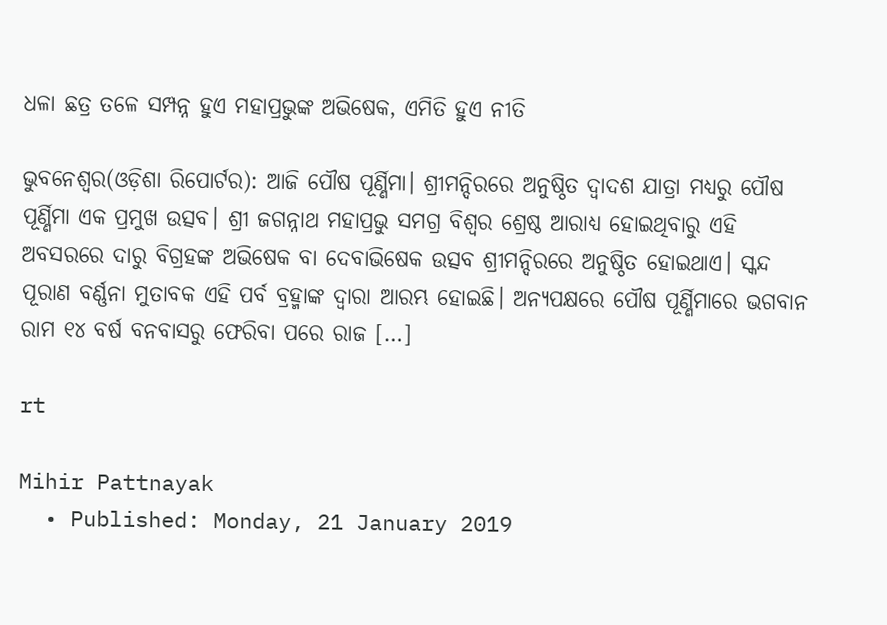ଧଳା ଛତ୍ର ତଳେ ସମ୍ପନ୍ନ ହୁଏ ମହାପ୍ରଭୁଙ୍କ ଅଭିଷେକ, ଏମିତି ହୁଏ ନୀତି

ଭୁବନେଶ୍ୱର(ଓଡ଼ିଶା ରିପୋର୍ଟର): ଆଜି ପୌଷ ପୂର୍ଣ୍ଣିମା। ଶ୍ରୀମନ୍ଦିରରେ ଅନୁଷ୍ଠିତ ଦ୍ୱାଦଶ ଯାତ୍ରା ମଧ୍ୟରୁ ପୌଷ ପୂର୍ଣ୍ଣିମା ଏକ ପ୍ରମୁଖ ଉତ୍ସବ। ଶ୍ରୀ ଜଗନ୍ନାଥ ମହାପ୍ରଭୁ ସମଗ୍ର ବିଶ୍ୱର ଶ୍ରେଷ୍ଠ ଆରାଧ୍ୟ ହୋଇଥିବାରୁ ଏହି ଅବସରରେ ଦାରୁ ବିଗ୍ରହଙ୍କ ଅଭିଷେକ ବା ଦେବାଭିଷେକ ଉତ୍ସବ ଶ୍ରୀମନ୍ଦିରରେ ଅନୁଷ୍ଠିତ ହୋଇଥାଏ। ସ୍କନ୍ଦ ପୂରାଣ ବର୍ଣ୍ଣନା ମୁତାବକ ଏହି ପର୍ବ ବ୍ରହ୍ମାଙ୍କ ଦ୍ୱାରା ଆରମ୍ଭ ହୋଇଛି। ଅନ୍ୟପକ୍ଷରେ ପୌଷ ପୂର୍ଣ୍ଣିମାରେ ଭଗବାନ ରାମ ୧୪ ବର୍ଷ ବନବାସରୁ ଫେରିବା ପରେ ରାଜ […]

rt

Mihir Pattnayak
  • Published: Monday, 21 January 2019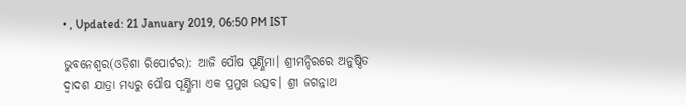• , Updated: 21 January 2019, 06:50 PM IST

ଭୁବନେଶ୍ୱର(ଓଡ଼ିଶା ରିପୋର୍ଟର): ଆଜି ପୌଷ ପୂର୍ଣ୍ଣିମା। ଶ୍ରୀମନ୍ଦିରରେ ଅନୁଷ୍ଠିତ ଦ୍ୱାଦଶ ଯାତ୍ରା ମଧ୍ୟରୁ ପୌଷ ପୂର୍ଣ୍ଣିମା ଏକ ପ୍ରମୁଖ ଉତ୍ସବ। ଶ୍ରୀ ଜଗନ୍ନାଥ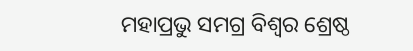ମହାପ୍ରଭୁ ସମଗ୍ର ବିଶ୍ୱର ଶ୍ରେଷ୍ଠ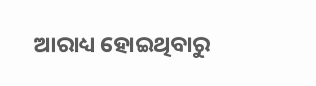ଆରାଧ୍ୟ ହୋଇଥିବାରୁ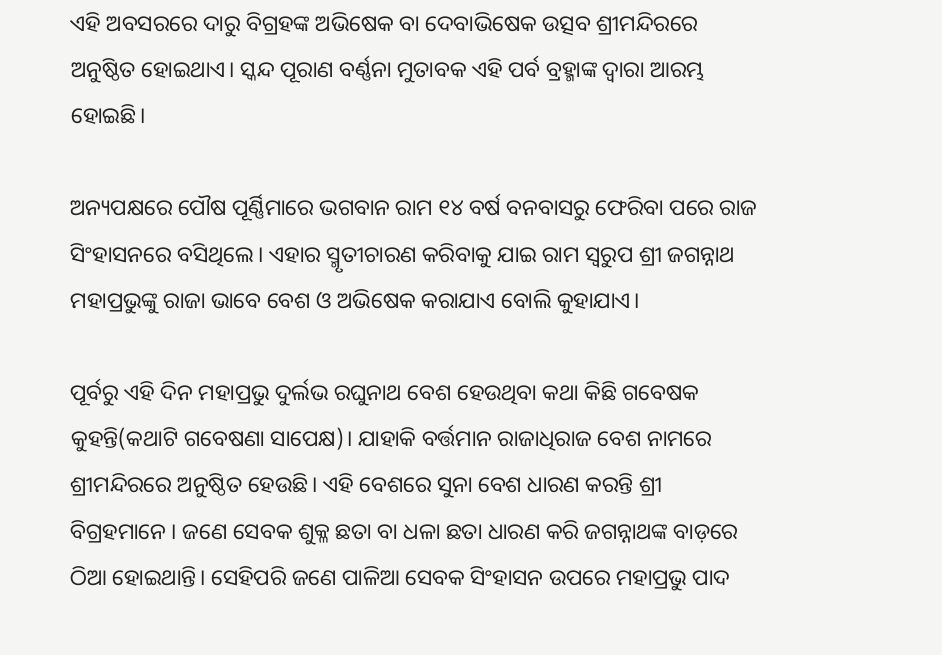ଏହି ଅବସରରେ ଦାରୁ ବିଗ୍ରହଙ୍କ ଅଭିଷେକ ବା ଦେବାଭିଷେକ ଉତ୍ସବ ଶ୍ରୀମନ୍ଦିରରେ ଅନୁଷ୍ଠିତ ହୋଇଥାଏ। ସ୍କନ୍ଦ ପୂରାଣ ବର୍ଣ୍ଣନା ମୁତାବକ ଏହି ପର୍ବ ବ୍ରହ୍ମାଙ୍କ ଦ୍ୱାରା ଆରମ୍ଭ ହୋଇଛି।

ଅନ୍ୟପକ୍ଷରେ ପୌଷ ପୂର୍ଣ୍ଣିମାରେ ଭଗବାନ ରାମ ୧୪ ବର୍ଷ ବନବାସରୁ ଫେରିବା ପରେ ରାଜ ସିଂହାସନରେ ବସିଥିଲେ। ଏହାର ସ୍ମୃତୀଚାରଣ କରିବାକୁ ଯାଇ ରାମ ସ୍ୱରୁପ ଶ୍ରୀ ଜଗନ୍ନାଥ ମହାପ୍ରଭୁଙ୍କୁ ରାଜା ଭାବେ ବେଶ ଓ ଅଭିଷେକ କରାଯାଏ ବୋଲି କୁହାଯାଏ।

ପୂର୍ବରୁ ଏହି ଦିନ ମହାପ୍ରଭୁ ଦୁର୍ଲଭ ରଘୁନାଥ ବେଶ ହେଉଥିବା କଥା କିଛି ଗବେଷକ କୁହନ୍ତି(କଥାଟି ଗବେଷଣା ସାପେକ୍ଷ)। ଯାହାକି ବର୍ତ୍ତମାନ ରାଜାଧିରାଜ ବେଶ ନାମରେ ଶ୍ରୀମନ୍ଦିରରେ ଅନୁଷ୍ଠିତ ହେଉଛି। ଏହି ବେଶରେ ସୁନା ବେଶ ଧାରଣ କରନ୍ତି ଶ୍ରୀ ବିଗ୍ରହମାନେ । ଜଣେ ସେବକ ଶୁକ୍ଳ ଛତା ବା ଧଳା ଛତା ଧାରଣ କରି ଜଗନ୍ନାଥଙ୍କ ବାଡ଼ରେ ଠିଆ ହୋଇଥାନ୍ତି। ସେହିପରି ଜଣେ ପାଳିଆ ସେବକ ସିଂହାସନ ଉପରେ ମହାପ୍ରଭୁ ପାଦ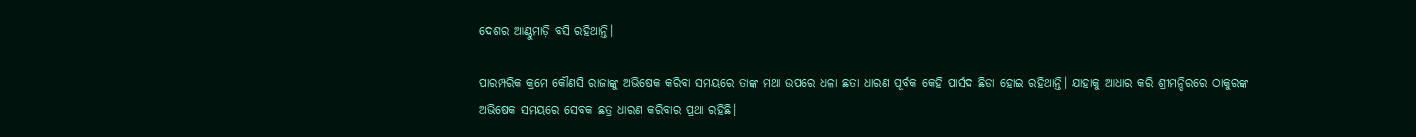ଦେଶର ଆଣ୍ଠୁମାଡ଼ି ବସି ରହିଥାନ୍ତି।

ପାରମ୍ପରିକ କ୍ରମେ କୌଣସି ରାଜାଙ୍କୁ ଅଭିଷେକ କରିବା ସମୟରେ ତାଙ୍କ ମଥା ଉପରେ ଧଳା ଛତା ଧାରଣ ପୂର୍ବକ କେହି ପାର୍ସଦ ଛିଡା ହୋଇ ରହିଥାନ୍ତି। ଯାହାକୁ ଆଧାର କରି ଶ୍ରୀମନ୍ଦିରରେ ଠାକୁରଙ୍କ ଅଭିଷେକ ସମୟରେ ସେବକ ଛତ୍ର ଧାରଣ କରିବାର ପ୍ରଥା ରହିଛି।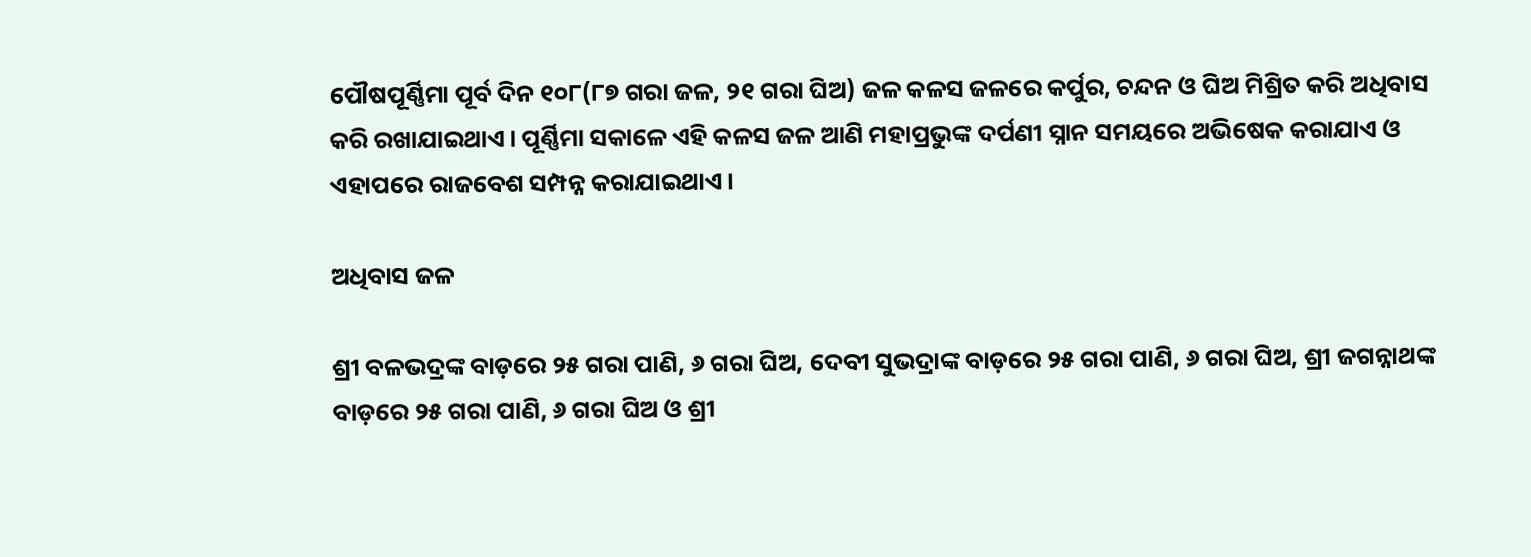ପୌଷପୂର୍ଣ୍ଣିମା ପୂର୍ବ ଦିନ ୧୦୮(୮୭ ଗରା ଜଳ, ୨୧ ଗରା ଘିଅ) ଜଳ କଳସ ଜଳରେ କର୍ପୁର, ଚନ୍ଦନ ଓ ଘିଅ ମିଶ୍ରିତ କରି ଅଧିବାସ କରି ରଖାଯାଇଥାଏ। ପୂର୍ଣ୍ଣିମା ସକାଳେ ଏହି କଳସ ଜଳ ଆଣି ମହାପ୍ରଭୁଙ୍କ ଦର୍ପଣୀ ସ୍ନାନ ସମୟରେ ଅଭିଷେକ କରାଯାଏ ଓ ଏହାପରେ ରାଜବେଶ ସମ୍ପନ୍ନ କରାଯାଇଥାଏ।

ଅଧିବାସ ଜଳ

ଶ୍ରୀ ବଳଭଦ୍ରଙ୍କ ବାଡ଼ରେ ୨୫ ଗରା ପାଣି, ୬ ଗରା ଘିଅ, ଦେବୀ ସୁଭଦ୍ରାଙ୍କ ବାଡ଼ରେ ୨୫ ଗରା ପାଣି, ୬ ଗରା ଘିଅ, ଶ୍ରୀ ଜଗନ୍ନାଥଙ୍କ ବାଡ଼ରେ ୨୫ ଗରା ପାଣି, ୬ ଗରା ଘିଅ ଓ ଶ୍ରୀ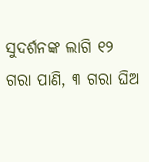ସୁଦର୍ଶନଙ୍କ ଲାଗି ୧୨ ଗରା ପାଣି, ୩ ଗରା ଘିଅ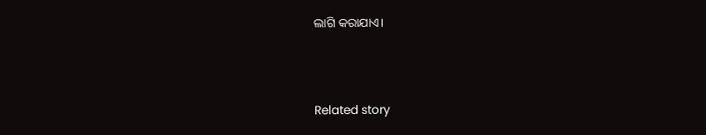ଲାଗି କରାଯାଏ।



Related story